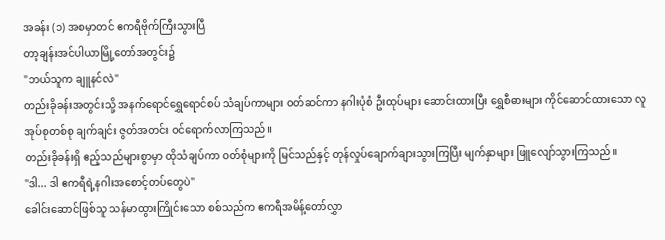အခန်း (၁) အစမှာတင် ဧကရီဗိုက်ကြီးသွားပြီ
တာ့ချန်းအင်ပါယာမြို့တော်အတွင်း၌
"ဘယ်သူက ချူနင်လဲ"
တည်းခိုခန်းအတွင်းသို့ အနက်ရောင်ရွှေရောင်စပ် သံချပ်ကာများ ဝတ်ဆင်ကာ နဂါးပုံစံ ဦးထုပ်များ ဆောင်းထားပြီး ရွှေစီဓားများ ကိုင်ဆောင်ထားသော လူအုပ်စုတစ်စု ချက်ချင်း ဇွတ်အတင်း ဝင်ရောက်လာကြသည်။
တည်းခိုခန်းရှိ ဧည့်သည်များစွာမှာ ထိုသံချပ်ကာ ဝတ်စုံများကို မြင်သည်နှင့် တုန်လှုပ်ချောက်ချားသွားကြပြီး မျက်နှာများ ဖြူလျော်သွားကြသည်။
"ဒါ... ဒါ ဧကရီရဲ့နဂါးအစောင့်တပ်တွေပဲ"
ခေါင်းဆောင်ဖြစ်သူ သန်မာထွားကြိုင်းသော စစ်သည်က ဧကရီအမိန့်တော်လွှာ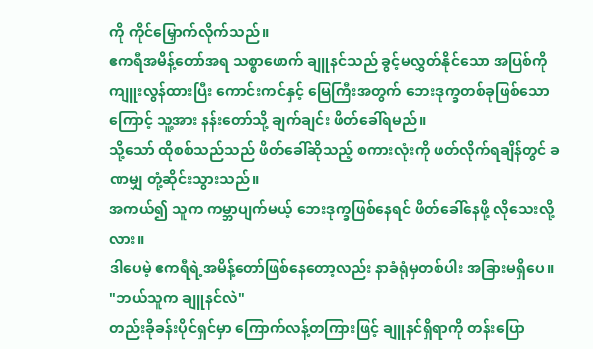ကို ကိုင်မြှောက်လိုက်သည်။
ဧကရီအမိန့်တော်အရ သစ္စာဖောက် ချူနင်သည် ခွင့်မလွှတ်နိုင်သော အပြစ်ကို ကျူးလွန်ထားပြီး ကောင်းကင်နှင့် မြေကြီးအတွက် ဘေးဒုက္ခတစ်ခုဖြစ်သောကြောင့် သူ့အား နန်းတော်သို့ ချက်ချင်း ဖိတ်ခေါ်ရမည်။
သို့သော် ထိုစစ်သည်သည် ဖိတ်ခေါ်ဆိုသည့် စကားလုံးကို ဖတ်လိုက်ရချိန်တွင် ခဏမျှ တုံ့ဆိုင်းသွားသည်။
အကယ်၍ သူက ကမ္ဘာပျက်မယ့် ဘေးဒုက္ခဖြစ်နေရင် ဖိတ်ခေါ်နေဖို့ လိုသေးလို့လား။
ဒါပေမဲ့ ဧကရီရဲ့အမိန့်တော်ဖြစ်နေတော့လည်း နာခံရုံမှတစ်ပါး အခြားမရှိပေ။
"ဘယ်သူက ချူနင်လဲ"
တည်းခိုခန်းပိုင်ရှင်မှာ ကြောက်လန့်တကြားဖြင့် ချူနင်ရှိရာကို တန်းပြော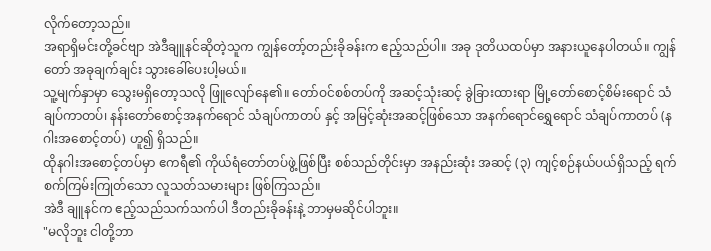လိုက်တော့သည်။
အရာရှိမင်းတို့ခင်ဗျာ အဲဒီချူနင်ဆိုတဲ့သူက ကျွန်တော့်တည်းခိုခန်းက ဧည့်သည်ပါ။ အခု ဒုတိယထပ်မှာ အနားယူနေပါတယ်။ ကျွန်တော် အခုချက်ချင်း သွားခေါ်ပေးပါ့မယ်။
သူ့မျက်နှာမှာ သွေးမရှိတော့သလို ဖြူလျော်နေ၏။ တော်ဝင်စစ်တပ်ကို အဆင့်သုံးဆင့် ခွဲခြားထားရာ မြို့တော်စောင့်စိမ်းရောင် သံချပ်ကာတပ်၊ နန်းတော်စောင့်အနက်ရောင် သံချပ်ကာတပ် နှင့် အမြင့်ဆုံးအဆင့်ဖြစ်သော အနက်ရောင်ရွှေရောင် သံချပ်ကာတပ် (နဂါးအစောင့်တပ်) ဟူ၍ ရှိသည်။
ထိုနဂါးအစောင့်တပ်မှာ ဧကရီ၏ ကိုယ်ရံတော်တပ်ဖွဲ့ဖြစ်ပြီး စစ်သည်တိုင်းမှာ အနည်းဆုံး အဆင့် (၃) ကျင့်စဉ်နယ်ပယ်ရှိသည့် ရက်စက်ကြမ်းကြုတ်သော လူသတ်သမားများ ဖြစ်ကြသည်။
အဲဒီ ချူနင်က ဧည့်သည်သက်သက်ပါ ဒီတည်းခိုခန်းနဲ့ ဘာမှမဆိုင်ပါဘူး။
"မလိုဘူး ငါတို့ဘာ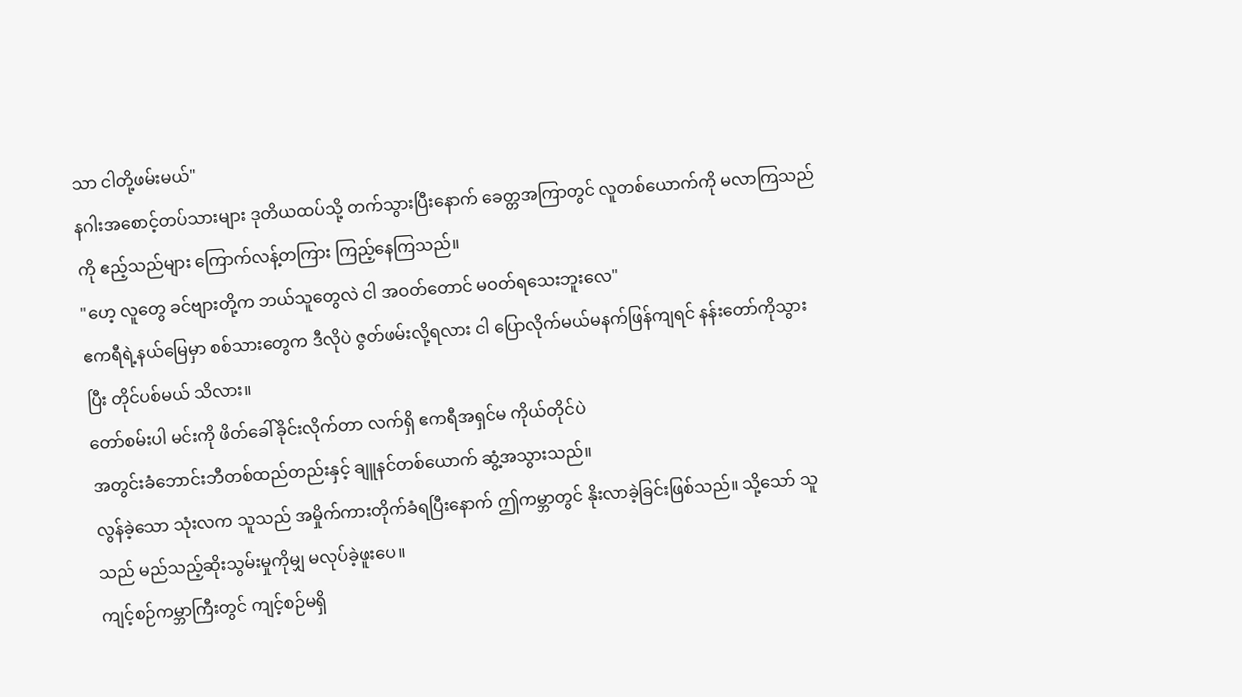သာ ငါတို့ဖမ်းမယ်"
နဂါးအစောင့်တပ်သားများ ဒုတိယထပ်သို့ တက်သွားပြီးနောက် ခေတ္တအကြာတွင် လူတစ်ယောက်ကို မလာကြသည်ကို ဧည့်သည်များ ကြောက်လန့်တကြား ကြည့်နေကြသည်။
"ဟေ့ လူတွေ ခင်ဗျားတို့က ဘယ်သူတွေလဲ ငါ အဝတ်တောင် မဝတ်ရသေးဘူးလေ"
ဧကရီရဲ့နယ်မြေမှာ စစ်သားတွေက ဒီလိုပဲ ဇွတ်ဖမ်းလို့ရလား ငါ ပြောလိုက်မယ်မနက်ဖြန်ကျရင် နန်းတော်ကိုသွားပြီး တိုင်ပစ်မယ် သိလား။
တော်စမ်းပါ မင်းကို ဖိတ်ခေါ်ခိုင်းလိုက်တာ လက်ရှိ ဧကရီအရှင်မ ကိုယ်တိုင်ပဲ
အတွင်းခံဘောင်းဘီတစ်ထည်တည်းနှင့် ချူနင်တစ်ယောက် ဆွံ့အသွားသည်။
လွန်ခဲ့သော သုံးလက သူသည် အမှိုက်ကားတိုက်ခံရပြီးနောက် ဤကမ္ဘာတွင် နိုးလာခဲ့ခြင်းဖြစ်သည်။ သို့သော် သူသည် မည်သည့်ဆိုးသွမ်းမှုကိုမျှ မလုပ်ခဲ့ဖူးပေ။
ကျင့်စဉ်ကမ္ဘာကြီးတွင် ကျင့်စဉ်မရှိ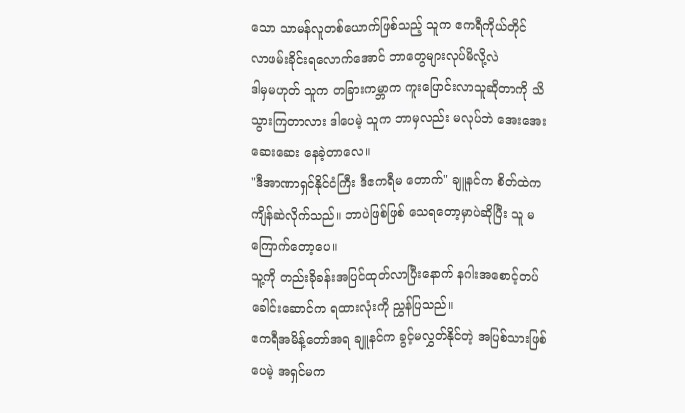သော သာမန်လူတစ်ယောက်ဖြစ်သည့် သူက ဧကရီကိုယ်တိုင် လာဖမ်းခိုင်းရလောက်အောင် ဘာတွေများလုပ်မိလို့လဲ
ဒါမှမဟုတ် သူက တခြားကမ္ဘာက ကူးပြောင်းလာသူဆိုတာကို သိသွားကြတာလား ဒါပေမဲ့ သူက ဘာမှလည်း မလုပ်ဘဲ အေးအေးဆေးဆေး နေခဲ့တာလေ။
"ဒီအာဏာရှင်နိုင်ငံကြီး ဒီဧကရီမ တောက်" ချူနင်က စိတ်ထဲက ကျိန်ဆဲလိုက်သည်။ ဘာပဲဖြစ်ဖြစ် သေရတော့မှာပဲဆိုပြီး သူ မကြောက်တော့ပေ။
သူ့ကို တည်းခိုခန်းအပြင်ထုတ်လာပြီးနောက် နဂါးအစောင့်တပ်ခေါင်းဆောင်က ရထားလုံးကို ညွှန်ပြသည်။
ဧကရီအမိန့်တော်အရ ချူနင်က ခွင့်မလွှတ်နိုင်တဲ့ အပြစ်သားဖြစ်ပေမဲ့ အရှင်မက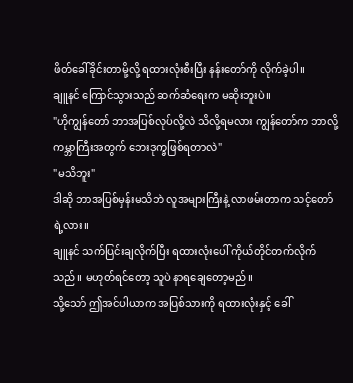ဖိတ်ခေါ်ခိုင်းတာမို့လို့ ရထားလုံးစီးပြီး နန်းတော်ကို လိုက်ခဲ့ပါ။
ချူနင် ကြောင်သွားသည် ဆက်ဆံရေးက မဆိုးဘူးပဲ။
"ဟိုကျွန်တော် ဘာအပြစ်လုပ်လို့လဲ သိလို့ရမလား ကျွန်တော်က ဘာလို့ ကမ္ဘာကြီးအတွက် ဘေးဒုက္ခဖြစ်ရတာလဲ"
"မသိဘူး"
ဒါဆို ဘာအပြစ်မှန်းမသိဘဲ လူအများကြီးနဲ့ လာဖမ်းတာက သင့်တော်ရဲ့လား။
ချူနင် သက်ပြင်းချလိုက်ပြီး ရထားလုံးပေါ် ကိုယ်တိုင်တက်လိုက်သည်။ မဟုတ်ရင်တော့ သူပဲ နာရချေတော့မည်။
သို့သော် ဤအင်ပါယာက အပြစ်သားကို ရထားလုံးနှင့် ခေါ်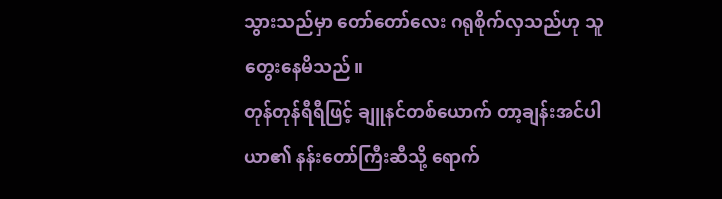သွားသည်မှာ တော်တော်လေး ဂရုစိုက်လှသည်ဟု သူတွေးနေမိသည်။
တုန်တုန်ရီရီဖြင့် ချူနင်တစ်ယောက် တာ့ချန်းအင်ပါယာ၏ နန်းတော်ကြီးဆီသို့ ရောက်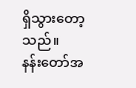ရှိသွားတော့သည်။
နန်းတော်အ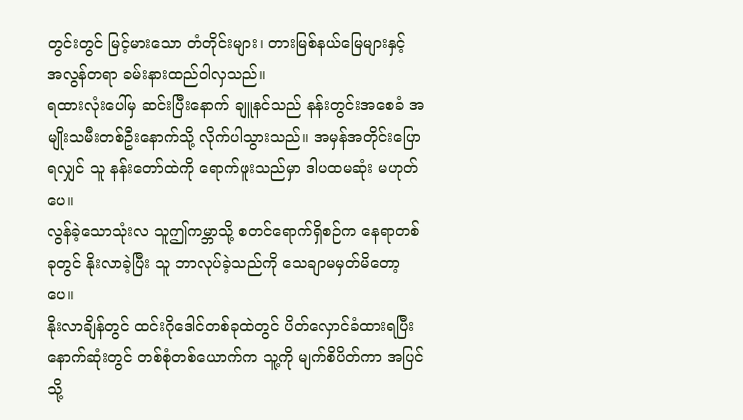တွင်းတွင် မြင့်မားသော တံတိုင်းများ၊ တားမြစ်နယ်မြေများနှင့် အလွန်တရာ ခမ်းနားထည်ဝါလှသည်။
ရထားလုံးပေါ်မှ ဆင်းပြီးနောက် ချူနင်သည် နန်းတွင်းအစေခံ အမျိုးသမီးတစ်ဦးနောက်သို့ လိုက်ပါသွားသည်။ အမှန်အတိုင်းပြောရလျှင် သူ နန်းတော်ထဲကို ရောက်ဖူးသည်မှာ ဒါပထမဆုံး မဟုတ်ပေ။
လွန်ခဲ့သောသုံးလ သူဤကမ္ဘာသို့ စတင်ရောက်ရှိစဉ်က နေရာတစ်ခုတွင် နိုးလာခဲ့ပြီး သူ ဘာလုပ်ခဲ့သည်ကို သေချာမမှတ်မိတော့ပေ။
နိုးလာချိန်တွင် ထင်းဂိုဒေါင်တစ်ခုထဲတွင် ပိတ်လှောင်ခံထားရပြီး နောက်ဆုံးတွင် တစ်စုံတစ်ယောက်က သူ့ကို မျက်စိပိတ်ကာ အပြင်သို့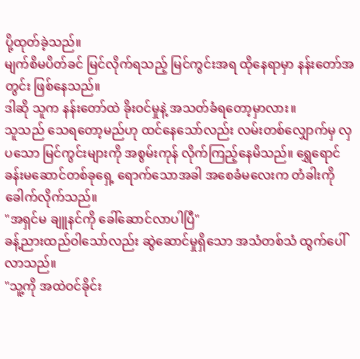ပို့ထုတ်ခဲ့သည်။
မျက်စိမပိတ်ခင် မြင်လိုက်ရသည့် မြင်ကွင်းအရ ထိုနေရာမှာ နန်းတော်အတွင်း ဖြစ်နေသည်။
ဒါဆို သူက နန်းတော်ထဲ ခိုးဝင်မှုနဲ့ အသတ်ခံရတော့မှာလား။
သူသည် သေရတော့မည်ဟု ထင်နေသော်လည်း လမ်းတစ်လျှောက်မှ လှပသော မြင်ကွင်းများကို အစွမ်းကုန် လိုက်ကြည့်နေမိသည်။ ရွှေရောင်ခန်းမဆောင်တစ်ခုရှေ့ ရောက်သောအခါ အစေခံမလေးက တံခါးကို ခေါက်လိုက်သည်။
"အရှင်မ ချူနင်ကို ခေါ်ဆောင်လာပါပြီ"
ခန့်ညားထည်ဝါသော်လည်း ဆွဲဆောင်မှုရှိသော အသံတစ်သံ ထွက်ပေါ်လာသည်။
"သူ့ကို အထဲဝင်ခိုင်း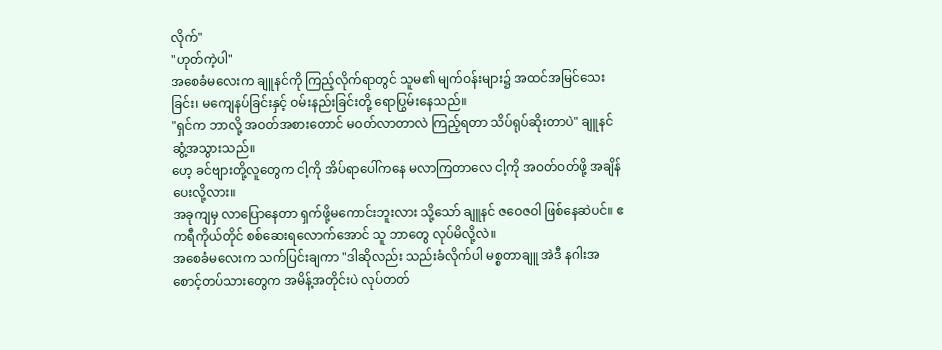လိုက်"
"ဟုတ်ကဲ့ပါ"
အစေခံမလေးက ချူနင်ကို ကြည့်လိုက်ရာတွင် သူမ၏ မျက်ဝန်းများ၌ အထင်အမြင်သေးခြင်း၊ မကျေနပ်ခြင်းနှင့် ဝမ်းနည်းခြင်းတို့ ရောပြွမ်းနေသည်။
"ရှင်က ဘာလို့ အဝတ်အစားတောင် မဝတ်လာတာလဲ ကြည့်ရတာ သိပ်ရုပ်ဆိုးတာပဲ" ချူနင် ဆွံ့အသွားသည်။
ဟေ့ ခင်ဗျားတို့လူတွေက ငါ့ကို အိပ်ရာပေါ်ကနေ မလာကြတာလေ ငါ့ကို အဝတ်ဝတ်ဖို့ အချိန်ပေးလို့လား။
အခုကျမှ လာပြောနေတာ ရှက်ဖို့မကောင်းဘူးလား သို့သော် ချူနင် ဇဝေဇဝါ ဖြစ်နေဆဲပင်။ ဧကရီကိုယ်တိုင် စစ်ဆေးရလောက်အောင် သူ ဘာတွေ လုပ်မိလို့လဲ။
အစေခံမလေးက သက်ပြင်းချကာ "ဒါဆိုလည်း သည်းခံလိုက်ပါ မစ္စတာချူ အဲဒီ နဂါးအစောင့်တပ်သားတွေက အမိန့်အတိုင်းပဲ လုပ်တတ်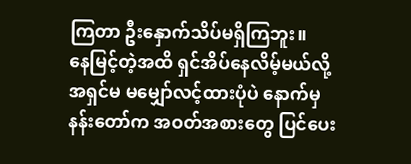ကြတာ ဦးနှောက်သိပ်မရှိကြဘူး။
နေမြင့်တဲ့အထိ ရှင်အိပ်နေလိမ့်မယ်လို့ အရှင်မ မမျှော်လင့်ထားပုံပဲ နောက်မှ နန်းတော်က အဝတ်အစားတွေ ပြင်ပေး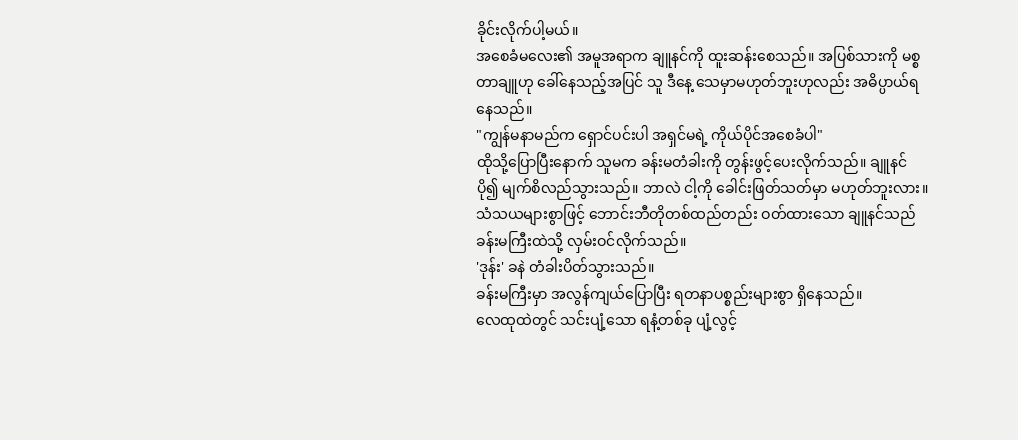ခိုင်းလိုက်ပါ့မယ်။
အစေခံမလေး၏ အမူအရာက ချူနင်ကို ထူးဆန်းစေသည်။ အပြစ်သားကို မစ္စတာချူဟု ခေါ်နေသည့်အပြင် သူ ဒီနေ့ သေမှာမဟုတ်ဘူးဟုလည်း အဓိပ္ပာယ်ရနေသည်။
"ကျွန်မနာမည်က ရှောင်ပင်းပါ အရှင်မရဲ့ ကိုယ်ပိုင်အစေခံပါ"
ထိုသို့ပြောပြီးနောက် သူမက ခန်းမတံခါးကို တွန်းဖွင့်ပေးလိုက်သည်။ ချူနင် ပို၍ မျက်စိလည်သွားသည်။ ဘာလဲ ငါ့ကို ခေါင်းဖြတ်သတ်မှာ မဟုတ်ဘူးလား။
သံသယများစွာဖြင့် ဘောင်းဘီတိုတစ်ထည်တည်း ဝတ်ထားသော ချူနင်သည် ခန်းမကြီးထဲသို့ လှမ်းဝင်လိုက်သည်။
'ဒုန်း' ခနဲ တံခါးပိတ်သွားသည်။
ခန်းမကြီးမှာ အလွန်ကျယ်ပြောပြီး ရတနာပစ္စည်းများစွာ ရှိနေသည်။
လေထုထဲတွင် သင်းပျံ့သော ရနံ့တစ်ခု ပျံ့လွင့်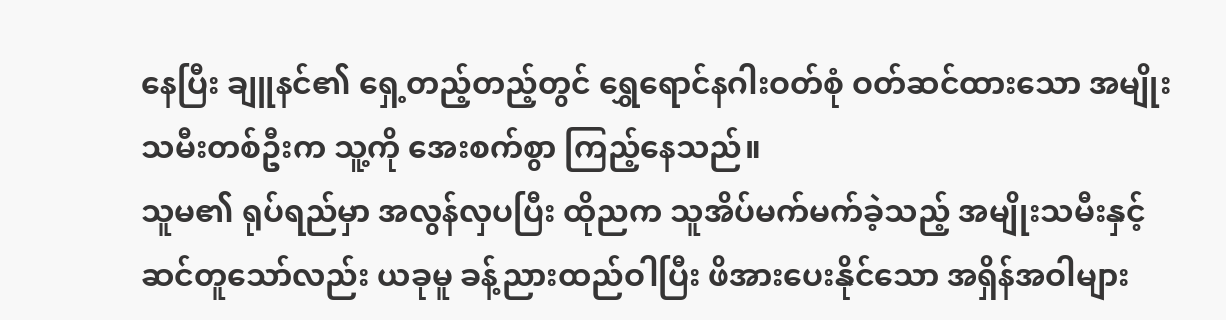နေပြီး ချူနင်၏ ရှေ့တည့်တည့်တွင် ရွှေရောင်နဂါးဝတ်စုံ ဝတ်ဆင်ထားသော အမျိုးသမီးတစ်ဦးက သူ့ကို အေးစက်စွာ ကြည့်နေသည်။
သူမ၏ ရုပ်ရည်မှာ အလွန်လှပပြီး ထိုညက သူအိပ်မက်မက်ခဲ့သည့် အမျိုးသမီးနှင့် ဆင်တူသော်လည်း ယခုမူ ခန့်ညားထည်ဝါပြီး ဖိအားပေးနိုင်သော အရှိန်အဝါများ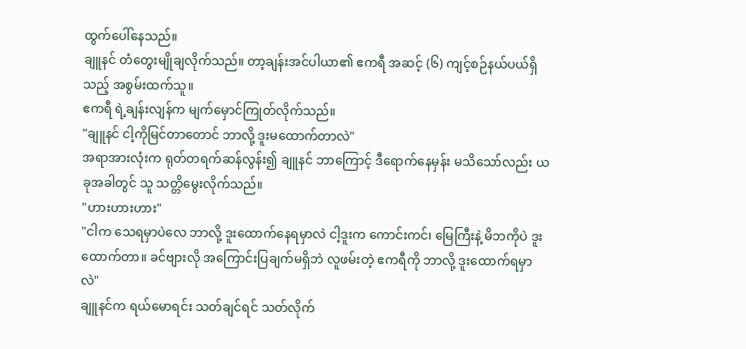ထွက်ပေါ်နေသည်။
ချူနင် တံတွေးမျိုချလိုက်သည်။ တာ့ချန်းအင်ပါယာ၏ ဧကရီ အဆင့် (၆) ကျင့်စဉ်နယ်ပယ်ရှိသည့် အစွမ်းထက်သူ။
ဧကရီ ရဲ့ချန်းလျန်က မျက်မှောင်ကြုတ်လိုက်သည်။
"ချူနင် ငါ့ကိုမြင်တာတောင် ဘာလို့ ဒူးမထောက်တာလဲ"
အရာအားလုံးက ရုတ်တရက်ဆန်လွန်း၍ ချူနင် ဘာကြောင့် ဒီရောက်နေမှန်း မသိသော်လည်း ယခုအခါတွင် သူ သတ္တိမွေးလိုက်သည်။
"ဟားဟားဟား"
"ငါက သေရမှာပဲလေ ဘာလို့ ဒူးထောက်နေရမှာလဲ ငါ့ဒူးက ကောင်းကင်၊ မြေကြီးနဲ့ မိဘကိုပဲ ဒူးထောက်တာ။ ခင်ဗျားလို အကြောင်းပြချက်မရှိဘဲ လူဖမ်းတဲ့ ဧကရီကို ဘာလို့ ဒူးထောက်ရမှာလဲ"
ချူနင်က ရယ်မောရင်း သတ်ချင်ရင် သတ်လိုက်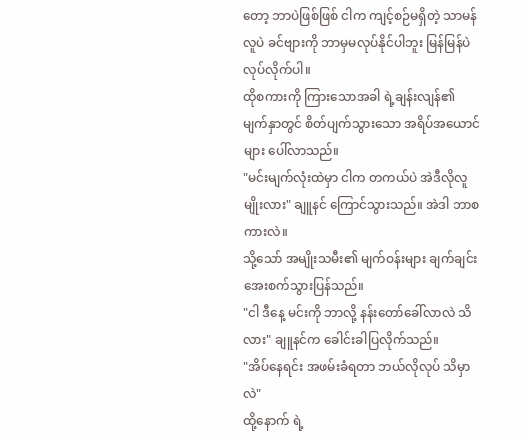တော့ ဘာပဲဖြစ်ဖြစ် ငါက ကျင့်စဉ်မရှိတဲ့ သာမန်လူပဲ ခင်ဗျားကို ဘာမှမလုပ်နိုင်ပါဘူး မြန်မြန်ပဲ လုပ်လိုက်ပါ။
ထိုစကားကို ကြားသောအခါ ရဲ့ချန်းလျန်၏ မျက်နှာတွင် စိတ်ပျက်သွားသော အရိပ်အယောင်များ ပေါ်လာသည်။
"မင်းမျက်လုံးထဲမှာ ငါက တကယ်ပဲ အဲဒီလိုလူမျိုးလား" ချူနင် ကြောင်သွားသည်။ အဲဒါ ဘာစကားလဲ။
သို့သော် အမျိုးသမီး၏ မျက်ဝန်းများ ချက်ချင်း အေးစက်သွားပြန်သည်။
"ငါ ဒီနေ့ မင်းကို ဘာလို့ နန်းတော်ခေါ်လာလဲ သိလား" ချူနင်က ခေါင်းခါပြလိုက်သည်။
"အိပ်နေရင်း အဖမ်းခံရတာ ဘယ်လိုလုပ် သိမှာလဲ"
ထို့နောက် ရဲ့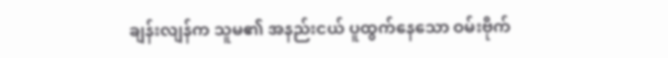ချန်းလျန်က သူမ၏ အနည်းငယ် ပူထွက်နေသော ဝမ်းဗိုက်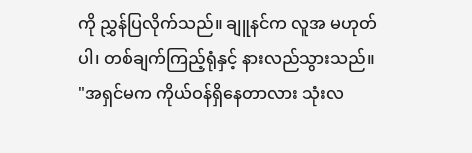ကို ညွှန်ပြလိုက်သည်။ ချူနင်က လူအ မဟုတ်ပါ၊ တစ်ချက်ကြည့်ရုံနှင့် နားလည်သွားသည်။
"အရှင်မက ကိုယ်ဝန်ရှိနေတာလား သုံးလ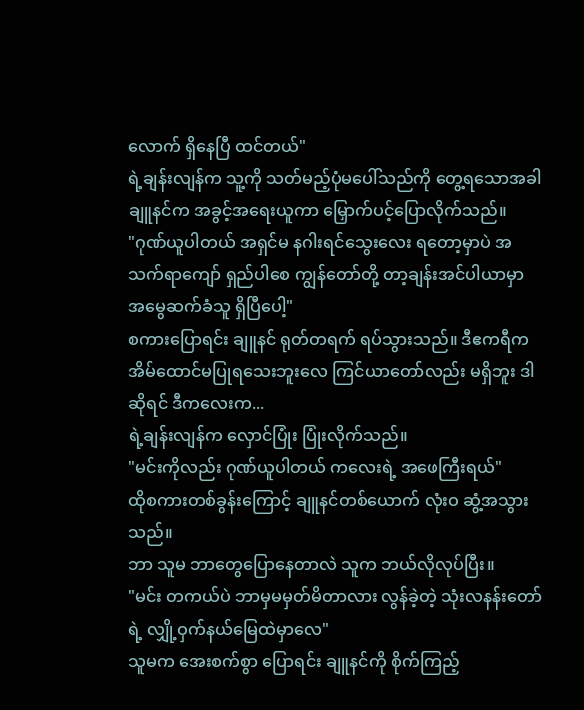လောက် ရှိနေပြီ ထင်တယ်"
ရဲ့ချန်းလျန်က သူ့ကို သတ်မည့်ပုံမပေါ်သည်ကို တွေ့ရသောအခါ ချူနင်က အခွင့်အရေးယူကာ မြှောက်ပင့်ပြောလိုက်သည်။
"ဂုဏ်ယူပါတယ် အရှင်မ နဂါးရင်သွေးလေး ရတော့မှာပဲ အသက်ရာကျော် ရှည်ပါစေ ကျွန်တော်တို့ တာ့ချန်းအင်ပါယာမှာ အမွေဆက်ခံသူ ရှိပြီပေါ့"
စကားပြောရင်း ချူနင် ရုတ်တရက် ရပ်သွားသည်။ ဒီဧကရီက အိမ်ထောင်မပြုရသေးဘူးလေ ကြင်ယာတော်လည်း မရှိဘူး ဒါဆိုရင် ဒီကလေးက...
ရဲ့ချန်းလျန်က လှောင်ပြုံး ပြုံးလိုက်သည်။
"မင်းကိုလည်း ဂုဏ်ယူပါတယ် ကလေးရဲ့ အဖေကြီးရယ်"
ထိုစကားတစ်ခွန်းကြောင့် ချူနင်တစ်ယောက် လုံးဝ ဆွံ့အသွားသည်။
ဘာ သူမ ဘာတွေပြောနေတာလဲ သူက ဘယ်လိုလုပ်ပြီး။
"မင်း တကယ်ပဲ ဘာမှမမှတ်မိတာလား လွန်ခဲ့တဲ့ သုံးလနန်းတော်ရဲ့ လျှို့ဝှက်နယ်မြေထဲမှာလေ"
သူမက အေးစက်စွာ ပြောရင်း ချူနင်ကို စိုက်ကြည့်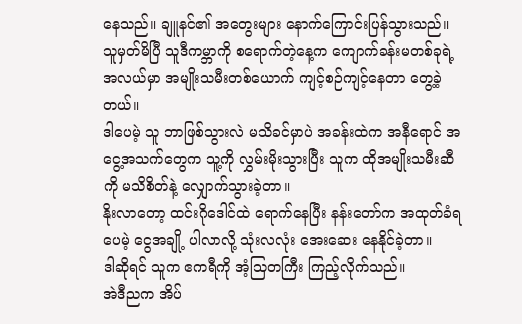နေသည်။ ချူနင်၏ အတွေးများ နောက်ကြောင်းပြန်သွားသည်။
သူမှတ်မိပြီ သူဒီကမ္ဘာကို စရောက်တဲ့နေ့က ကျောက်ခန်းမတစ်ခုရဲ့ အလယ်မှာ အမျိုးသမီးတစ်ယောက် ကျင့်စဉ်ကျင့်နေတာ တွေ့ခဲ့တယ်။
ဒါပေမဲ့ သူ ဘာဖြစ်သွားလဲ မသိခင်မှာပဲ အခန်းထဲက အနီရောင် အငွေ့အသက်တွေက သူ့ကို လွှမ်းမိုးသွားပြီး သူက ထိုအမျိုးသမီးဆီကို မသိစိတ်နဲ့ လျှောက်သွားခဲ့တာ။
နိုးလာတော့ ထင်းဂိုဒေါင်ထဲ ရောက်နေပြီး နန်းတော်က အထုတ်ခံရပေမဲ့ ငွေအချို့ ပါလာလို့ သုံးလလုံး အေးဆေး နေနိုင်ခဲ့တာ။
ဒါဆိုရင် သူက ဧကရီကို အံ့သြတကြီး ကြည့်လိုက်သည်။
အဲဒီညက အိပ်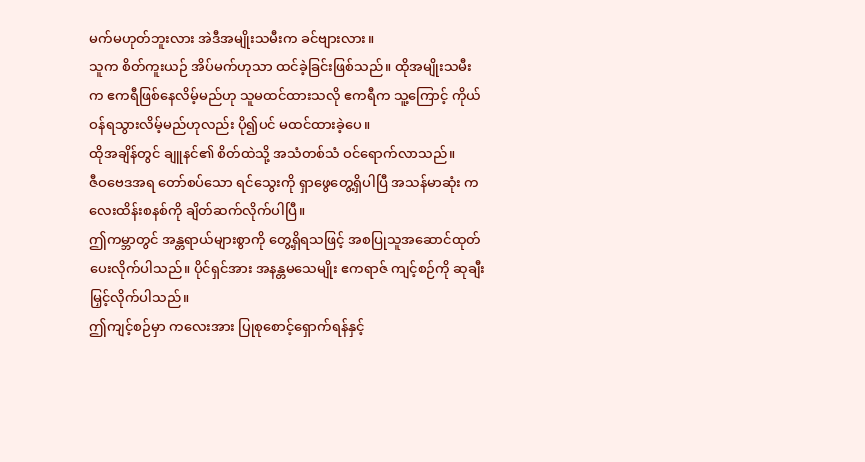မက်မဟုတ်ဘူးလား အဲဒီအမျိုးသမီးက ခင်ဗျားလား။
သူက စိတ်ကူးယဉ် အိပ်မက်ဟုသာ ထင်ခဲ့ခြင်းဖြစ်သည်။ ထိုအမျိုးသမီးက ဧကရီဖြစ်နေလိမ့်မည်ဟု သူမထင်ထားသလို ဧကရီက သူ့ကြောင့် ကိုယ်ဝန်ရသွားလိမ့်မည်ဟုလည်း ပို၍ပင် မထင်ထားခဲ့ပေ။
ထိုအချိန်တွင် ချူနင်၏ စိတ်ထဲသို့ အသံတစ်သံ ဝင်ရောက်လာသည်။
ဇီဝဗေဒအရ တော်စပ်သော ရင်သွေးကို ရှာဖွေတွေ့ရှိပါပြီ အသန်မာဆုံး ကလေးထိန်းစနစ်ကို ချိတ်ဆက်လိုက်ပါပြီ။
ဤကမ္ဘာတွင် အန္တရာယ်များစွာကို တွေ့ရှိရသဖြင့် အစပြုသူအဆောင်ထုတ်ပေးလိုက်ပါသည်။ ပိုင်ရှင်အား အနန္တမသေမျိုး ဧကရာဇ် ကျင့်စဉ်ကို ဆုချီးမြှင့်လိုက်ပါသည်။
ဤကျင့်စဉ်မှာ ကလေးအား ပြုစုစောင့်ရှောက်ရန်နှင့်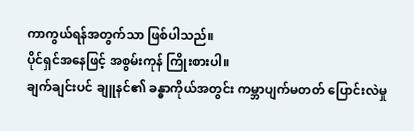ကာကွယ်ရန်အတွက်သာ ဖြစ်ပါသည်။
ပိုင်ရှင်အနေဖြင့် အစွမ်းကုန် ကြိုးစားပါ။
ချက်ချင်းပင် ချူနင်၏ ခန္ဓာကိုယ်အတွင်း ကမ္ဘာပျက်မတတ် ပြောင်းလဲမှု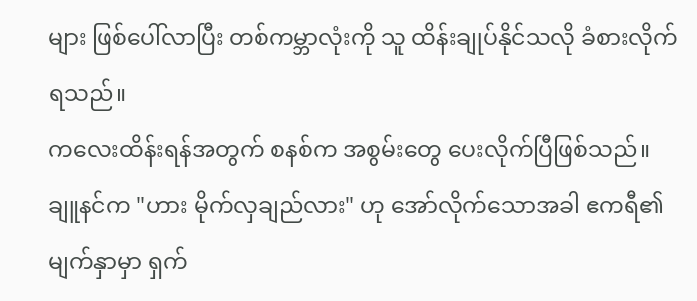များ ဖြစ်ပေါ်လာပြီး တစ်ကမ္ဘာလုံးကို သူ ထိန်းချုပ်နိုင်သလို ခံစားလိုက်ရသည်။
ကလေးထိန်းရန်အတွက် စနစ်က အစွမ်းတွေ ပေးလိုက်ပြီဖြစ်သည်။
ချူနင်က "ဟား မိုက်လှချည်လား" ဟု အော်လိုက်သောအခါ ဧကရီ၏ မျက်နှာမှာ ရှက်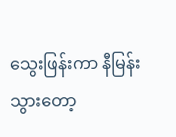သွေးဖြန်းကာ နီမြန်းသွားတော့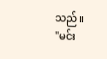သည်။
"မင်း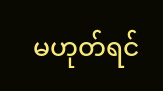မဟုတ်ရင်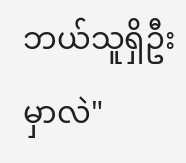ဘယ်သူရှိဦးမှာလဲ"